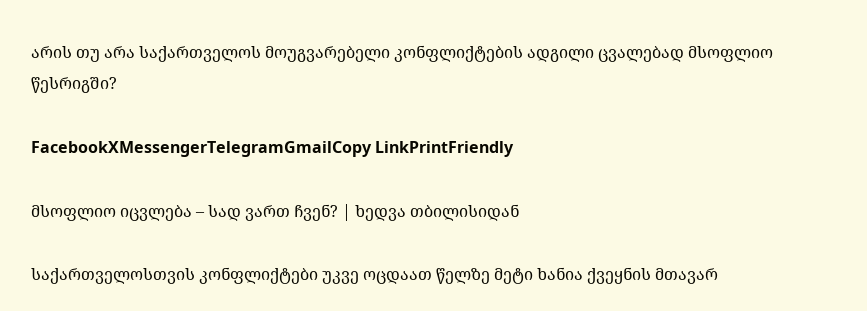არის თუ არა საქართველოს მოუგვარებელი კონფლიქტების ადგილი ცვალებად მსოფლიო წესრიგში?

FacebookXMessengerTelegramGmailCopy LinkPrintFriendly

მსოფლიო იცვლება – სად ვართ ჩვენ? | ხედვა თბილისიდან

საქართველოსთვის კონფლიქტები უკვე ოცდაათ წელზე მეტი ხანია ქვეყნის მთავარ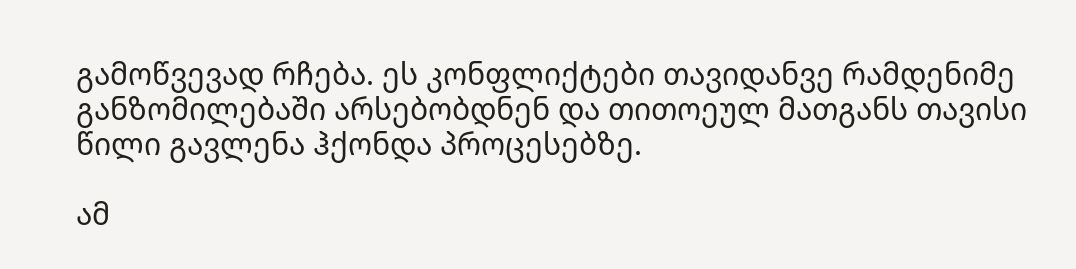გამოწვევად რჩება. ეს კონფლიქტები თავიდანვე რამდენიმე განზომილებაში არსებობდნენ და თითოეულ მათგანს თავისი წილი გავლენა ჰქონდა პროცესებზე.

ამ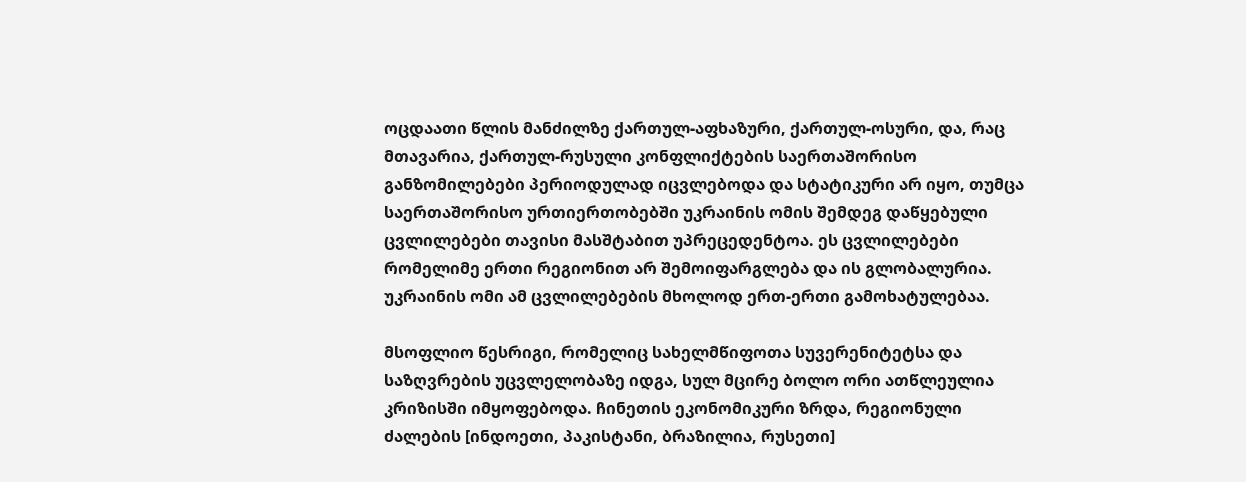ოცდაათი წლის მანძილზე ქართულ-აფხაზური, ქართულ-ოსური, და, რაც მთავარია, ქართულ-რუსული კონფლიქტების საერთაშორისო განზომილებები პერიოდულად იცვლებოდა და სტატიკური არ იყო, თუმცა საერთაშორისო ურთიერთობებში უკრაინის ომის შემდეგ დაწყებული ცვლილებები თავისი მასშტაბით უპრეცედენტოა. ეს ცვლილებები რომელიმე ერთი რეგიონით არ შემოიფარგლება და ის გლობალურია. უკრაინის ომი ამ ცვლილებების მხოლოდ ერთ-ერთი გამოხატულებაა.

მსოფლიო წესრიგი, რომელიც სახელმწიფოთა სუვერენიტეტსა და საზღვრების უცვლელობაზე იდგა, სულ მცირე ბოლო ორი ათწლეულია კრიზისში იმყოფებოდა. ჩინეთის ეკონომიკური ზრდა, რეგიონული ძალების [ინდოეთი, პაკისტანი, ბრაზილია, რუსეთი]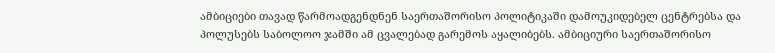ამბიციები თავად წარმოადგენდნენ საერთაშორისო პოლიტიკაში დამოუკიდებელ ცენტრებსა და პოლუსებს საბოლოო ჯამში ამ ცვალებად გარემოს აყალიბებს. ამბიციური საერთაშორისო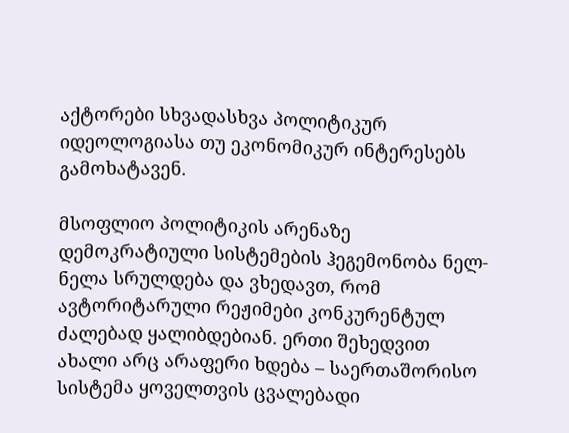აქტორები სხვადასხვა პოლიტიკურ იდეოლოგიასა თუ ეკონომიკურ ინტერესებს გამოხატავენ.

მსოფლიო პოლიტიკის არენაზე დემოკრატიული სისტემების ჰეგემონობა ნელ-ნელა სრულდება და ვხედავთ, რომ ავტორიტარული რეჟიმები კონკურენტულ ძალებად ყალიბდებიან. ერთი შეხედვით ახალი არც არაფერი ხდება – საერთაშორისო სისტემა ყოველთვის ცვალებადი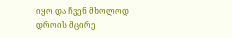იყო და ჩვენ მხოლოდ დროის მცირე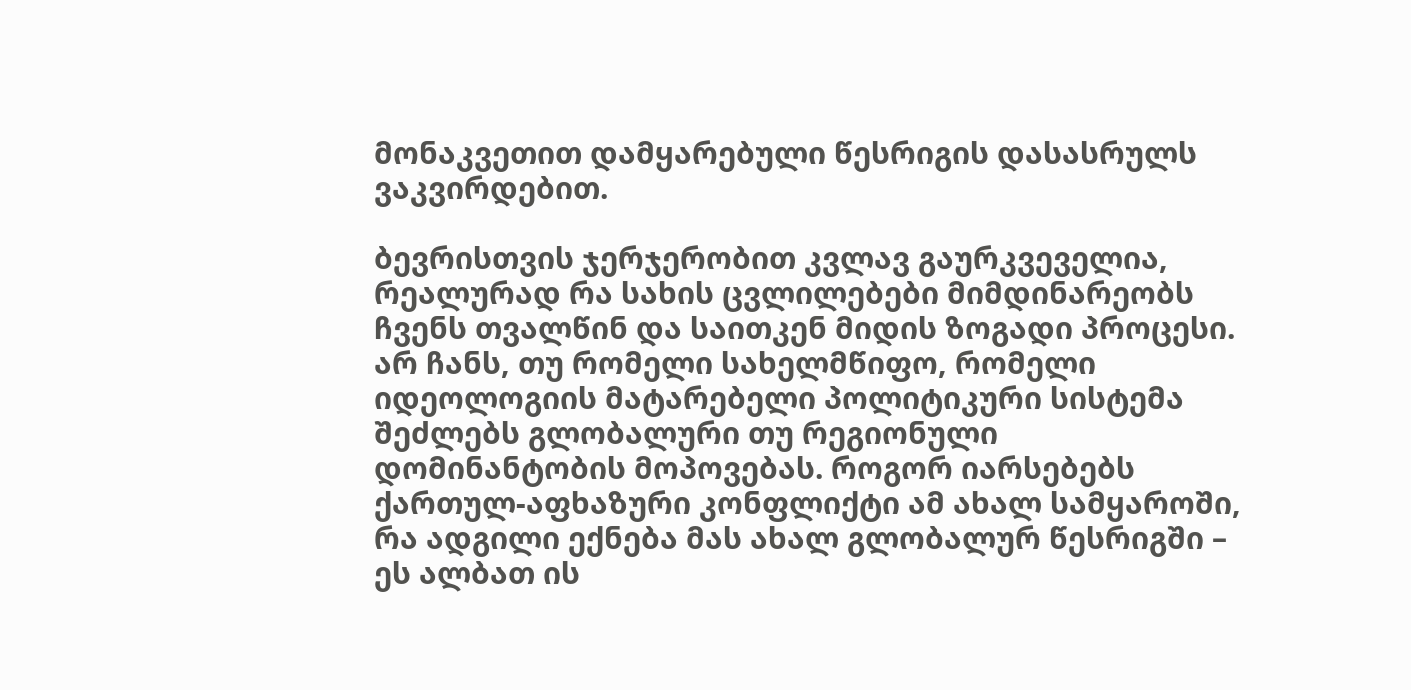მონაკვეთით დამყარებული წესრიგის დასასრულს ვაკვირდებით.

ბევრისთვის ჯერჯერობით კვლავ გაურკვეველია, რეალურად რა სახის ცვლილებები მიმდინარეობს ჩვენს თვალწინ და საითკენ მიდის ზოგადი პროცესი. არ ჩანს, თუ რომელი სახელმწიფო, რომელი იდეოლოგიის მატარებელი პოლიტიკური სისტემა შეძლებს გლობალური თუ რეგიონული დომინანტობის მოპოვებას. როგორ იარსებებს ქართულ-აფხაზური კონფლიქტი ამ ახალ სამყაროში, რა ადგილი ექნება მას ახალ გლობალურ წესრიგში – ეს ალბათ ის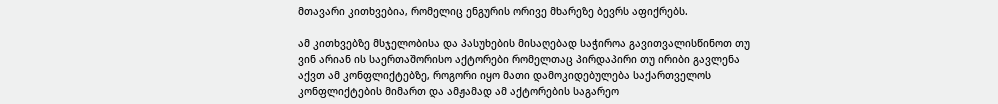მთავარი კითხვებია, რომელიც ენგურის ორივე მხარეზე ბევრს აფიქრებს.

ამ კითხვებზე მსჯელობისა და პასუხების მისაღებად საჭიროა გავითვალისწინოთ თუ ვინ არიან ის საერთაშორისო აქტორები რომელთაც პირდაპირი თუ ირიბი გავლენა აქვთ ამ კონფლიქტებზე, როგორი იყო მათი დამოკიდებულება საქართველოს კონფლიქტების მიმართ და ამჟამად ამ აქტორების საგარეო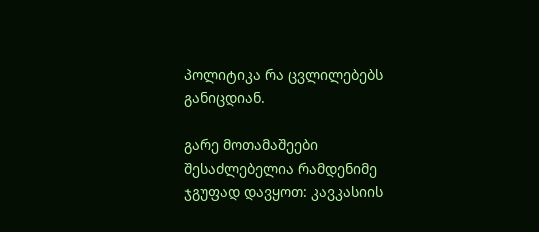პოლიტიკა რა ცვლილებებს განიცდიან.

გარე მოთამაშეები შესაძლებელია რამდენიმე ჯგუფად დავყოთ: კავკასიის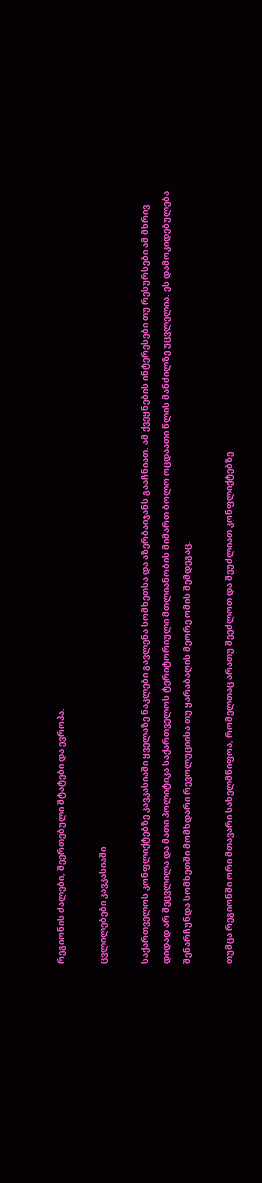რეგიონის ძალები, შეერთებული შტატები და ევროპა.

ცვლილებები კავკასიაში

საქართველოს კონფლიქტებზე კავკასიაში ყველაზე ნაკლები გავლენა სომხეთსა და აზერბაიჯანს გააჩნიათ. ამ ქვეყნების ინტერესები თუ რესურსები ამ მხრივ დიდად არ შეცვლილა და მათი პოლიტიკა საქართველოს ტერიტორიული მთლიანობის მიმართ ბოლო ოცდაათი წლის მანძილზე უცვლელია. ეს დამოკიდებულება შენარჩუნდა სომხეთში მომხდარი რევოლუციისა თუ ყარაბაღის მეორე ომის შემდეგაც.

თუმცა რეგიონში ორი მთავარი სახელმწიფოა, რომელთაც არათუ შეეძლოთ და შეუძლიათ კონფლიქტებზე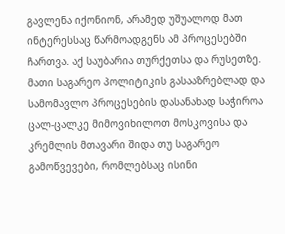გავლენა იქონიონ, არამედ უშუალოდ მათ ინტერესსაც წარმოადგენს ამ პროცესებში ჩართვა. აქ საუბარია თურქეთსა და რუსეთზე. მათი საგარეო პოლიტიკის გასააზრებლად და სამომავლო პროცესების დასანახად საჭიროა ცალ-ცალკე მიმოვიხილოთ მოსკოვისა და კრემლის მთავარი შიდა თუ საგარეო გამოწვევები, რომლებსაც ისინი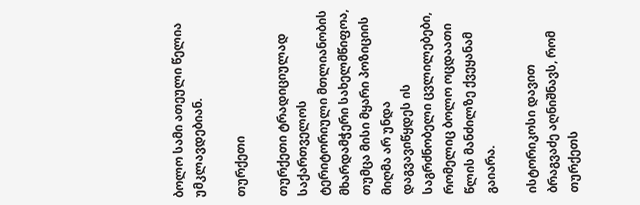ბოლო სამი ათეული წელია უმკლავდებიან.

თურქეთი

თურქეთი ტრადიციულად საქართველოს ტერიტორიული მთლიანობის მხარდამჭერი სახელმწიფოა, თუმცა მისი მყარი პოზიციის მიღმა არ უნდა დაგვავიწყდეს ის საგრძნობელი ცვლილებები, რომელიც ბოლო ოცდაათი წლის მანძილზე ქვეყანამ გაიარა.

ისტორიკოსი დავით ბრაგვაძე აღნიშნავს, რომ თურქეთს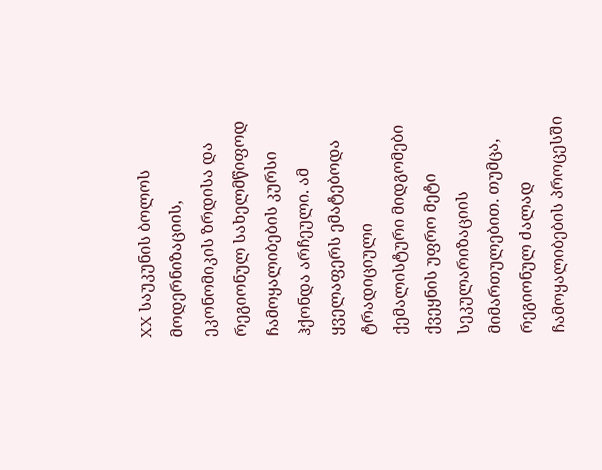XX საუკუნის ბოლოს მოდერნიზაციის, ეკონომიკის ზრდისა და რეგიონულ სახელმწიფოდ ჩამოყალიბების კურსი ჰქონდა არჩეული. ამ ყველაფერს ემატებოდა ტრადიციული ქემალისტური მიდგომები ქვეყნის უფრო მეტი სეკულარიზაციის მიმართულებით. თუმცა, რეგიონულ ძალად ჩამოყალიბების პროცესში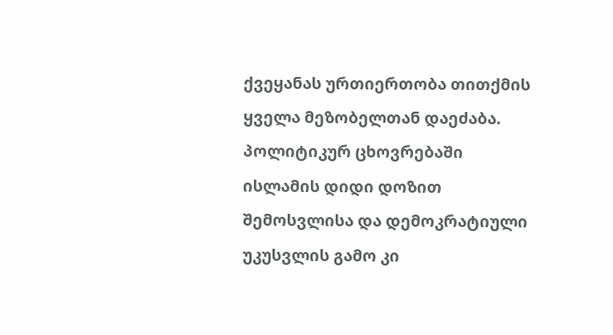ქვეყანას ურთიერთობა თითქმის ყველა მეზობელთან დაეძაბა. პოლიტიკურ ცხოვრებაში ისლამის დიდი დოზით შემოსვლისა და დემოკრატიული უკუსვლის გამო კი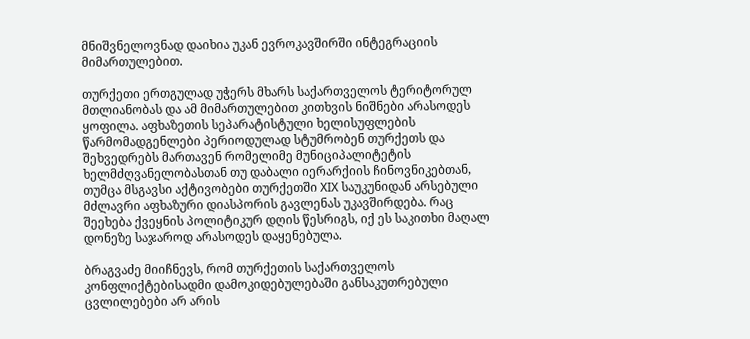მნიშვნელოვნად დაიხია უკან ევროკავშირში ინტეგრაციის მიმართულებით.

თურქეთი ერთგულად უჭერს მხარს საქართველოს ტერიტორულ მთლიანობას და ამ მიმართულებით კითხვის ნიშნები არასოდეს ყოფილა. აფხაზეთის სეპარატისტული ხელისუფლების წარმომადგენლები პერიოდულად სტუმრობენ თურქეთს და შეხვედრებს მართავენ რომელიმე მუნიციპალიტეტის ხელმძღვანელობასთან თუ დაბალი იერარქიის ჩინოვნიკებთან, თუმცა მსგავსი აქტივობები თურქეთში XIX საუკუნიდან არსებული მძლავრი აფხაზური დიასპორის გავლენას უკავშირდება. რაც შეეხება ქვეყნის პოლიტიკურ დღის წესრიგს, იქ ეს საკითხი მაღალ დონეზე საჯაროდ არასოდეს დაყენებულა.

ბრაგვაძე მიიჩნევს, რომ თურქეთის საქართველოს კონფლიქტებისადმი დამოკიდებულებაში განსაკუთრებული ცვლილებები არ არის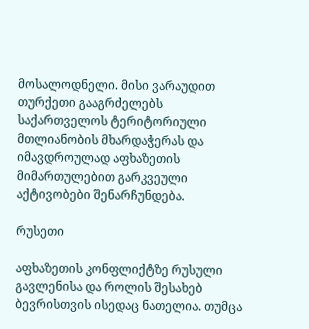მოსალოდნელი. მისი ვარაუდით თურქეთი გააგრძელებს საქართველოს ტერიტორიული მთლიანობის მხარდაჭერას და იმავდროულად აფხაზეთის მიმართულებით გარკვეული აქტივობები შენარჩუნდება.

რუსეთი

აფხაზეთის კონფლიქტზე რუსული გავლენისა და როლის შესახებ ბევრისთვის ისედაც ნათელია. თუმცა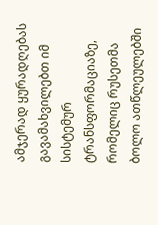ამჯერად ყურადღებას გავამახვილებთ იმ სისტემურ ტრანსფორმაციაზე, რომელიც რუსეთმა ბოლო ათწლეულებში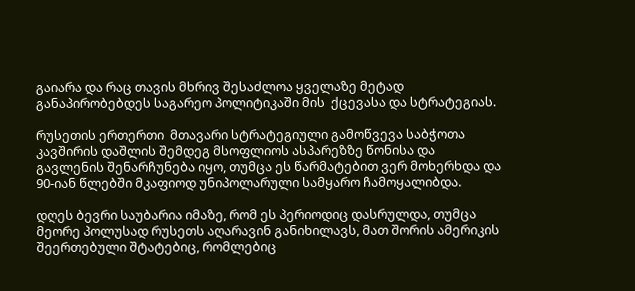გაიარა და რაც თავის მხრივ შესაძლოა ყველაზე მეტად განაპირობებდეს საგარეო პოლიტიკაში მის  ქცევასა და სტრატეგიას.

რუსეთის ერთერთი  მთავარი სტრატეგიული გამოწვევა საბჭოთა კავშირის დაშლის შემდეგ მსოფლიოს ასპარეზზე წონისა და გავლენის შენარჩუნება იყო, თუმცა ეს წარმატებით ვერ მოხერხდა და 90-იან წლებში მკაფიოდ უნიპოლარული სამყარო ჩამოყალიბდა.

დღეს ბევრი საუბარია იმაზე, რომ ეს პერიოდიც დასრულდა, თუმცა მეორე პოლუსად რუსეთს აღარავინ განიხილავს, მათ შორის ამერიკის შეერთებული შტატებიც, რომლებიც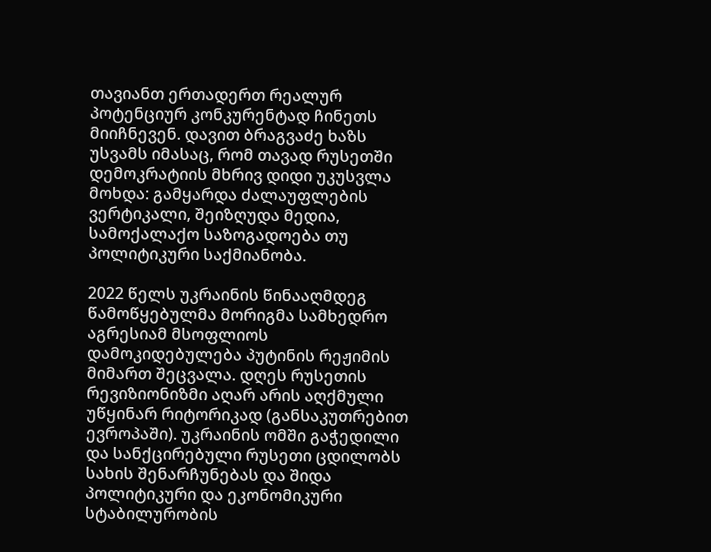თავიანთ ერთადერთ რეალურ პოტენციურ კონკურენტად ჩინეთს მიიჩნევენ. დავით ბრაგვაძე ხაზს უსვამს იმასაც, რომ თავად რუსეთში დემოკრატიის მხრივ დიდი უკუსვლა მოხდა: გამყარდა ძალაუფლების ვერტიკალი, შეიზღუდა მედია, სამოქალაქო საზოგადოება თუ პოლიტიკური საქმიანობა.

2022 წელს უკრაინის წინააღმდეგ წამოწყებულმა მორიგმა სამხედრო აგრესიამ მსოფლიოს დამოკიდებულება პუტინის რეჟიმის მიმართ შეცვალა. დღეს რუსეთის რევიზიონიზმი აღარ არის აღქმული უწყინარ რიტორიკად (განსაკუთრებით ევროპაში). უკრაინის ომში გაჭედილი და სანქცირებული რუსეთი ცდილობს სახის შენარჩუნებას და შიდა პოლიტიკური და ეკონომიკური სტაბილურობის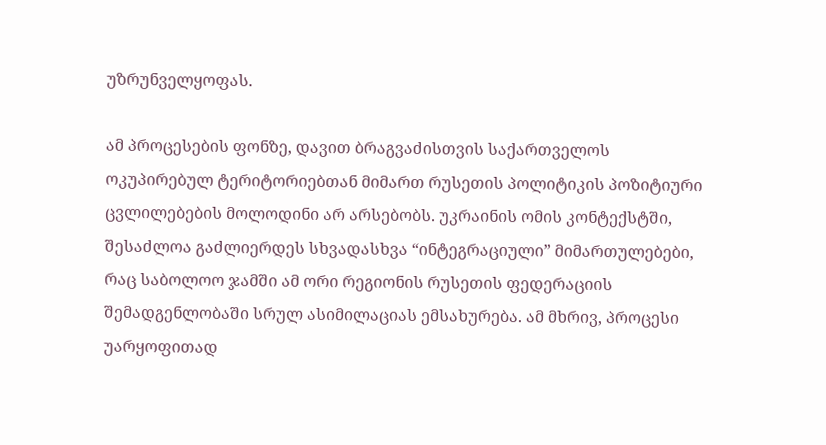უზრუნველყოფას.

ამ პროცესების ფონზე, დავით ბრაგვაძისთვის საქართველოს ოკუპირებულ ტერიტორიებთან მიმართ რუსეთის პოლიტიკის პოზიტიური ცვლილებების მოლოდინი არ არსებობს. უკრაინის ომის კონტექსტში, შესაძლოა გაძლიერდეს სხვადასხვა “ინტეგრაციული” მიმართულებები, რაც საბოლოო ჯამში ამ ორი რეგიონის რუსეთის ფედერაციის შემადგენლობაში სრულ ასიმილაციას ემსახურება. ამ მხრივ, პროცესი უარყოფითად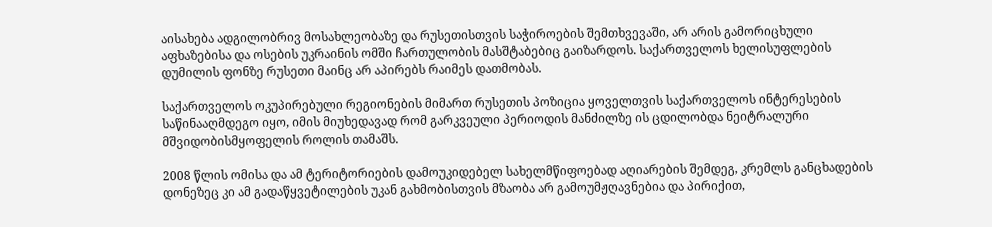აისახება ადგილობრივ მოსახლეობაზე და რუსეთისთვის საჭიროების შემთხვევაში, არ არის გამორიცხული აფხაზებისა და ოსების უკრაინის ომში ჩართულობის მასშტაბებიც გაიზარდოს. საქართველოს ხელისუფლების დუმილის ფონზე რუსეთი მაინც არ აპირებს რაიმეს დათმობას.

საქართველოს ოკუპირებული რეგიონების მიმართ რუსეთის პოზიცია ყოველთვის საქართველოს ინტერესების საწინააღმდეგო იყო, იმის მიუხედავად რომ გარკვეული პერიოდის მანძილზე ის ცდილობდა ნეიტრალური მშვიდობისმყოფელის როლის თამაშს.

2008 წლის ომისა და ამ ტერიტორიების დამოუკიდებელ სახელმწიფოებად აღიარების შემდეგ, კრემლს განცხადების დონეზეც კი ამ გადაწყვეტილების უკან გახმობისთვის მზაობა არ გამოუმჟღავნებია და პირიქით,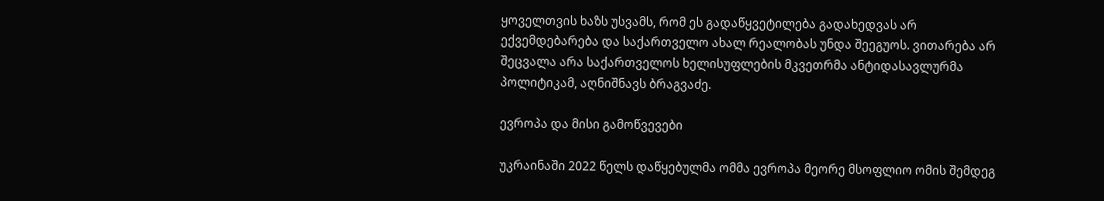ყოველთვის ხაზს უსვამს, რომ ეს გადაწყვეტილება გადახედვას არ ექვემდებარება და საქართველო ახალ რეალობას უნდა შეეგუოს. ვითარება არ შეცვალა არა საქართველოს ხელისუფლების მკვეთრმა ანტიდასავლურმა პოლიტიკამ, აღნიშნავს ბრაგვაძე.

ევროპა და მისი გამოწვევები

უკრაინაში 2022 წელს დაწყებულმა ომმა ევროპა მეორე მსოფლიო ომის შემდეგ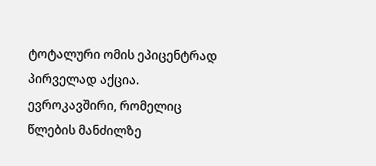ტოტალური ომის ეპიცენტრად პირველად აქცია. ევროკავშირი, რომელიც წლების მანძილზე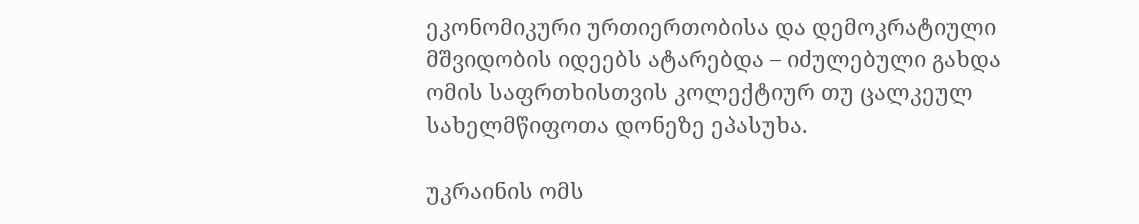ეკონომიკური ურთიერთობისა და დემოკრატიული მშვიდობის იდეებს ატარებდა – იძულებული გახდა ომის საფრთხისთვის კოლექტიურ თუ ცალკეულ სახელმწიფოთა დონეზე ეპასუხა.

უკრაინის ომს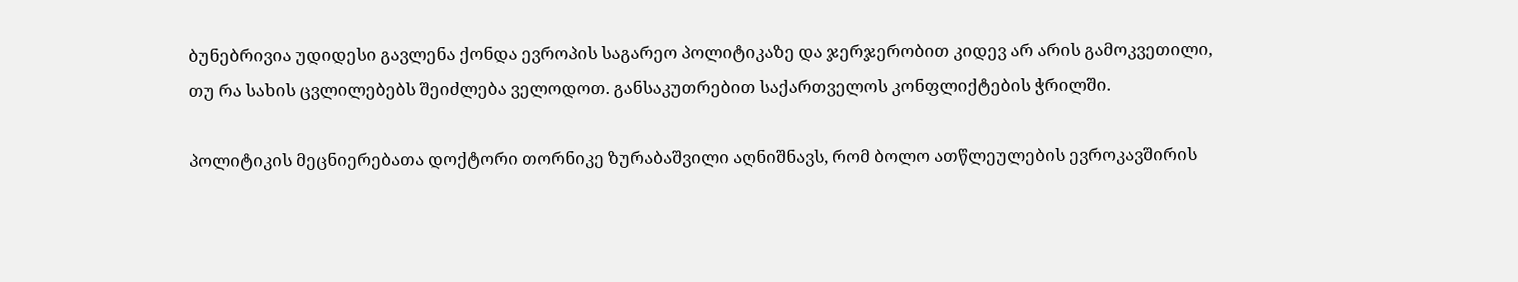ბუნებრივია უდიდესი გავლენა ქონდა ევროპის საგარეო პოლიტიკაზე და ჯერჯერობით კიდევ არ არის გამოკვეთილი, თუ რა სახის ცვლილებებს შეიძლება ველოდოთ. განსაკუთრებით საქართველოს კონფლიქტების ჭრილში.

პოლიტიკის მეცნიერებათა დოქტორი თორნიკე ზურაბაშვილი აღნიშნავს, რომ ბოლო ათწლეულების ევროკავშირის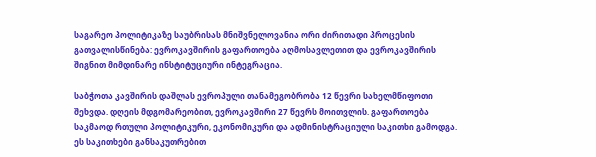საგარეო პოლიტიკაზე საუბრისას მნიშვნელოვანია ორი ძირითადი პროცესის გათვალისწინება: ევროკავშირის გაფართოება აღმოსავლეთით და ევროკავშირის შიგნით მიმდინარე ინსტიტუციური ინტეგრაცია.

საბჭოთა კავშირის დაშლას ევროპული თანამეგობრობა 12 წევრი სახელმწიფოთი შეხვდა. დღეის მდგომარეობით, ევროკავშირი 27 წევრს მოითვლის. გაფართოება საკმაოდ რთული პოლიტიკური, ეკონომიკური და ადმინისტრაციული საკითხი გამოდგა. ეს საკითხები განსაკუთრებით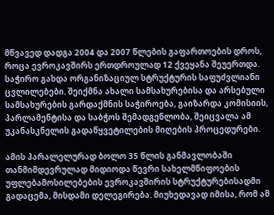მწვავედ დადგა 2004 და 2007 წლების გაფართოების დროს, როცა ევროკავშირს ერთდროულად 12 ქვეყანა შეუერთდა. საჭირო გახდა ორგანიზაციულ სტრუქტურის საფუძვლიანი ცვლილებები. შეიქმნა ახალი სამსახურებისა და არსებული სამსახურების გარდაქმნის საჭიროება, გაიზარდა კომისიის, პარლამენტისა და საბჭოს შემადგენლობა, შეიცვალა ამ უკანასკნელის გადაწყვეტილების მიღების პროცედურები.

ამის პარალელურად ბოლო 35 წლის განმავლობაში თანმიმდევრულად მიდიოდა წევრი სახელმწიფოების უფლებამოსილებების ევროკავშირის სტრუქტურებისადმი გადაცემა, მისდამი დელეგირება. მიუხედავად იმისა, რომ ამ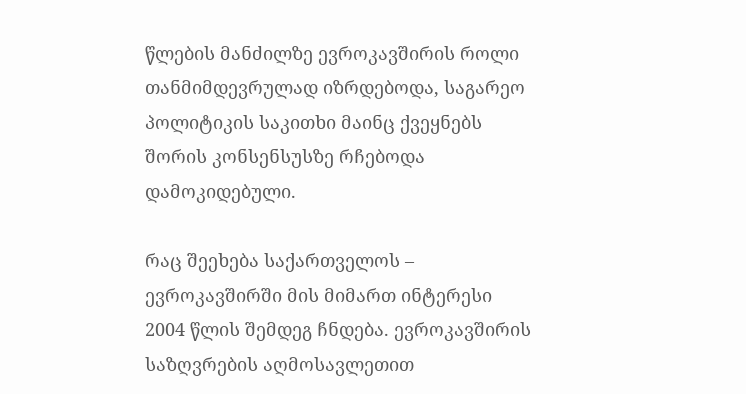წლების მანძილზე ევროკავშირის როლი თანმიმდევრულად იზრდებოდა, საგარეო პოლიტიკის საკითხი მაინც ქვეყნებს შორის კონსენსუსზე რჩებოდა დამოკიდებული.

რაც შეეხება საქართველოს – ევროკავშირში მის მიმართ ინტერესი 2004 წლის შემდეგ ჩნდება. ევროკავშირის საზღვრების აღმოსავლეთით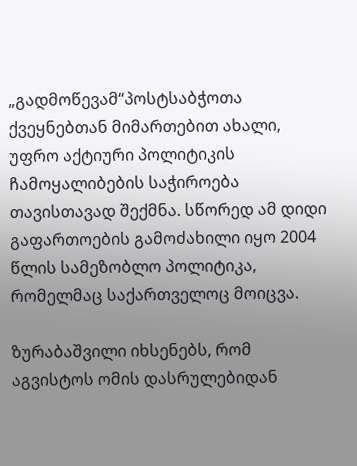„გადმოწევამ“პოსტსაბჭოთა ქვეყნებთან მიმართებით ახალი, უფრო აქტიური პოლიტიკის ჩამოყალიბების საჭიროება თავისთავად შექმნა. სწორედ ამ დიდი გაფართოების გამოძახილი იყო 2004 წლის სამეზობლო პოლიტიკა, რომელმაც საქართველოც მოიცვა.

ზურაბაშვილი იხსენებს, რომ აგვისტოს ომის დასრულებიდან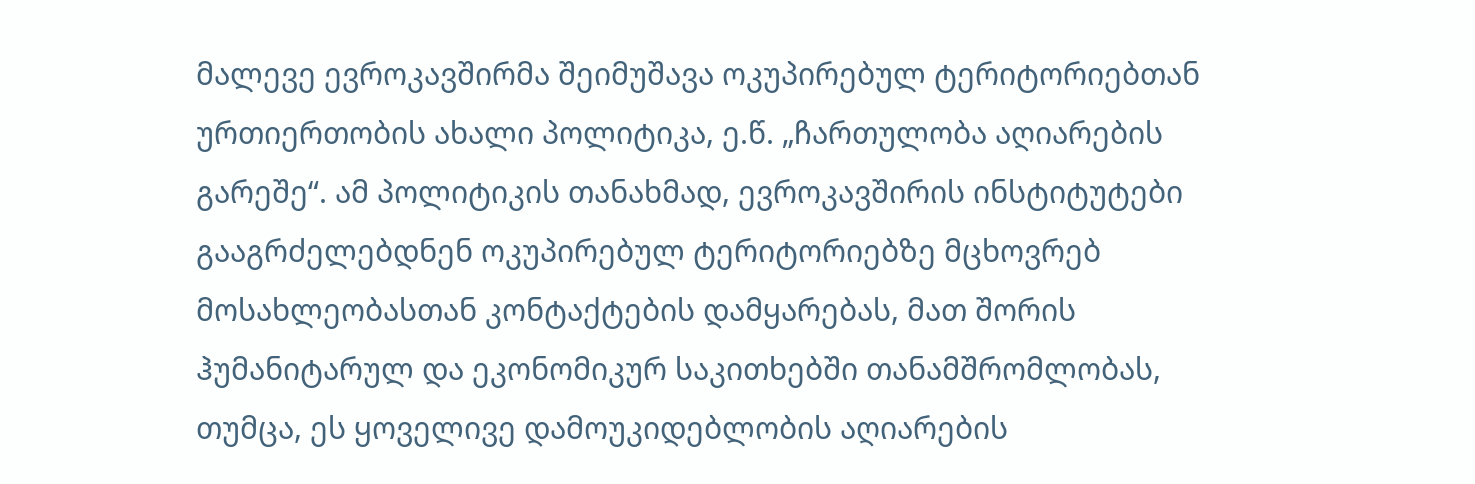მალევე ევროკავშირმა შეიმუშავა ოკუპირებულ ტერიტორიებთან ურთიერთობის ახალი პოლიტიკა, ე.წ. „ჩართულობა აღიარების გარეშე“. ამ პოლიტიკის თანახმად, ევროკავშირის ინსტიტუტები გააგრძელებდნენ ოკუპირებულ ტერიტორიებზე მცხოვრებ მოსახლეობასთან კონტაქტების დამყარებას, მათ შორის ჰუმანიტარულ და ეკონომიკურ საკითხებში თანამშრომლობას, თუმცა, ეს ყოველივე დამოუკიდებლობის აღიარების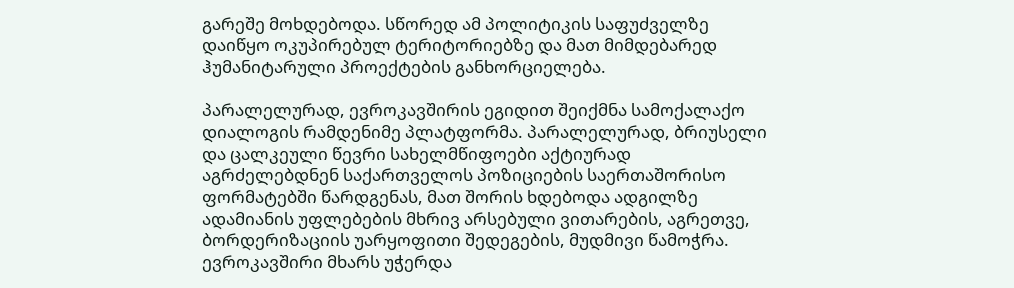გარეშე მოხდებოდა. სწორედ ამ პოლიტიკის საფუძველზე დაიწყო ოკუპირებულ ტერიტორიებზე და მათ მიმდებარედ ჰუმანიტარული პროექტების განხორციელება.

პარალელურად, ევროკავშირის ეგიდით შეიქმნა სამოქალაქო დიალოგის რამდენიმე პლატფორმა. პარალელურად, ბრიუსელი და ცალკეული წევრი სახელმწიფოები აქტიურად აგრძელებდნენ საქართველოს პოზიციების საერთაშორისო ფორმატებში წარდგენას, მათ შორის ხდებოდა ადგილზე ადამიანის უფლებების მხრივ არსებული ვითარების, აგრეთვე, ბორდერიზაციის უარყოფითი შედეგების, მუდმივი წამოჭრა. ევროკავშირი მხარს უჭერდა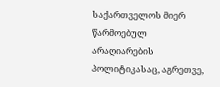საქართველოს მიერ წარმოებულ არაღიარების პოლიტიკასაც, აგრეთვე,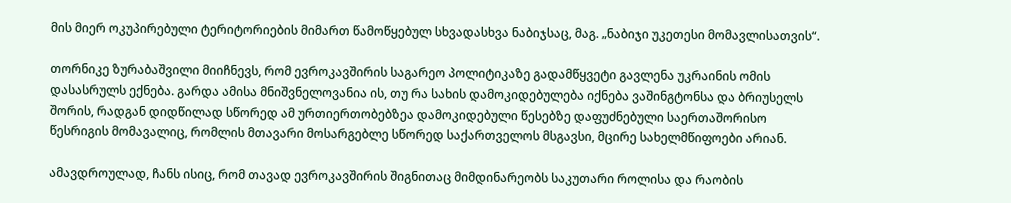მის მიერ ოკუპირებული ტერიტორიების მიმართ წამოწყებულ სხვადასხვა ნაბიჯსაც, მაგ. „ნაბიჯი უკეთესი მომავლისათვის“.

თორნიკე ზურაბაშვილი მიიჩნევს, რომ ევროკავშირის საგარეო პოლიტიკაზე გადამწყვეტი გავლენა უკრაინის ომის დასასრულს ექნება. გარდა ამისა მნიშვნელოვანია ის, თუ რა სახის დამოკიდებულება იქნება ვაშინგტონსა და ბრიუსელს შორის, რადგან დიდწილად სწორედ ამ ურთიერთობებზეა დამოკიდებული წესებზე დაფუძნებული საერთაშორისო წესრიგის მომავალიც, რომლის მთავარი მოსარგებლე სწორედ საქართველოს მსგავსი, მცირე სახელმწიფოები არიან.

ამავდროულად, ჩანს ისიც, რომ თავად ევროკავშირის შიგნითაც მიმდინარეობს საკუთარი როლისა და რაობის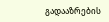გადააზრების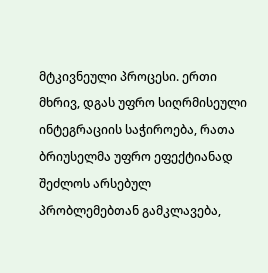მტკივნეული პროცესი. ერთი მხრივ, დგას უფრო სიღრმისეული ინტეგრაციის საჭიროება, რათა ბრიუსელმა უფრო ეფექტიანად შეძლოს არსებულ პრობლემებთან გამკლავება,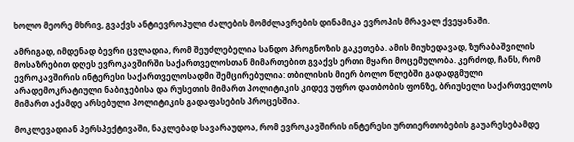ხოლო მეორე მხრივ, გვაქვს ანტიევროპული ძალების მომძლავრების დინამიკა ევროპის მრავალ ქვეყანაში.

ამრიგად, იმდენად ბევრი ცვლადია, რომ შეუძლებელია სანდო პროგნოზის გაკეთება. ამის მიუხედავად, ზურაბაშვილის მოსაზრებით დღეს ევროკავშირში საქართველოსთან მიმართებით გვაქვს ერთი მყარი მოცემულობა. კერძოდ, ჩანს, რომ ევროკავშირის ინტერესი საქართველოსადმი შემცირებულია: თბილისის მიერ ბოლო წლებში გადადგმული არადემოკრატიული ნაბიჯებისა და რუსეთის მიმართ პოლიტიკის კიდევ უფრო დათბობის ფონზე, ბრიუსელი საქართველოს მიმართ აქამდე არსებული პოლიტიკის გადაფასების პროცესშია.

მოკლევადიან პერსპექტივაში, ნაკლებად სავარაუდოა, რომ ევროკავშირის ინტერესი ურთიერთობების გაუარესებამდე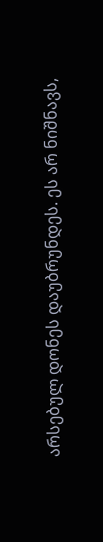არსებულ დონეს დაუბრუნდეს. ეს არ ნიშნავს,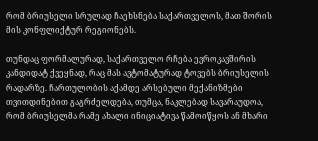რომ ბრიუსელი სრულად ჩაეხსნება საქართველოს, მათ შორის მის კონფლიქტურ რეგიონებს.

თუნდაც ფორმალურად, საქართველო რჩება ევროკავშირის კანდიდატ ქვეყნად, რაც მას ავტომატურად ტოვებს ბრიუსელის რადარზე. ჩართულობის აქამდე არსებული მექანიზმები თვითდინებით გაგრძელდება, თუმცა, ნაკლებად სავარაუდოა, რომ ბრიუსელმა რამე ახალი ინიციატივა წამოიწყოს ან მხარი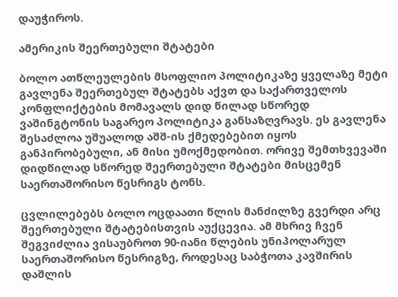დაუჭიროს.

ამერიკის შეერთებული შტატები

ბოლო ათწლეულების მსოფლიო პოლიტიკაზე ყველაზე მეტი გავლენა შეერთებულ შტატებს აქვთ და საქართველოს კონფლიქტების მომავალს დიდ წილად სწორედ ვაშინგტონის საგარეო პოლიტიკა განსაზღვრავს. ეს გავლენა შესაძლოა უშუალოდ აშშ-ის ქმედებებით იყოს განპირობებული, ან მისი უმოქმედობით. ორივე შემთხვევაში დიდწილად სწორედ შეერთებული შტატები მისცემენ საერთაშორისო წესრიგს ტონს.

ცვლილებებს ბოლო ოცდაათი წლის მანძილზე გვერდი არც შეერთებული შტატებისთვის აუქცევია. ამ მხრივ ჩვენ შეგვიძლია ვისაუბროთ 90-იანი წლების უნიპოლარულ საერთაშორისო წესრიგზე, როდესაც საბჭოთა კავშირის დაშლის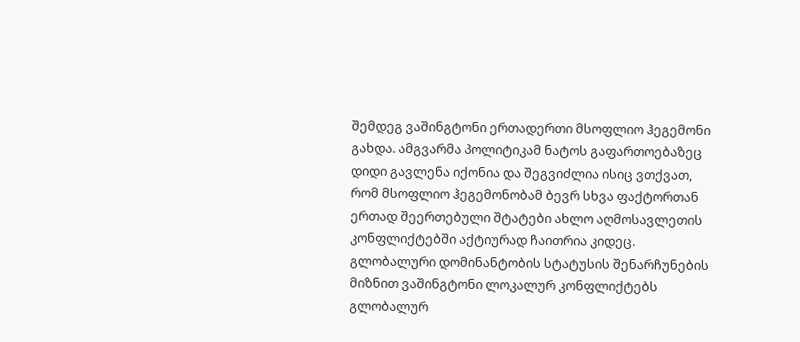შემდეგ ვაშინგტონი ერთადერთი მსოფლიო ჰეგემონი გახდა. ამგვარმა პოლიტიკამ ნატოს გაფართოებაზეც დიდი გავლენა იქონია და შეგვიძლია ისიც ვთქვათ, რომ მსოფლიო ჰეგემონობამ ბევრ სხვა ფაქტორთან ერთად შეერთებული შტატები ახლო აღმოსავლეთის კონფლიქტებში აქტიურად ჩაითრია კიდეც. გლობალური დომინანტობის სტატუსის შენარჩუნების მიზნით ვაშინგტონი ლოკალურ კონფლიქტებს გლობალურ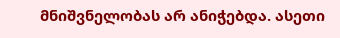მნიშვნელობას არ ანიჭებდა. ასეთი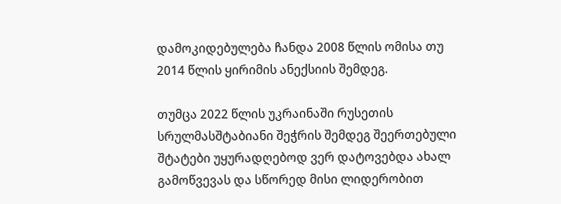დამოკიდებულება ჩანდა 2008 წლის ომისა თუ 2014 წლის ყირიმის ანექსიის შემდეგ.

თუმცა 2022 წლის უკრაინაში რუსეთის სრულმასშტაბიანი შეჭრის შემდეგ შეერთებული შტატები უყურადღებოდ ვერ დატოვებდა ახალ გამოწვევას და სწორედ მისი ლიდერობით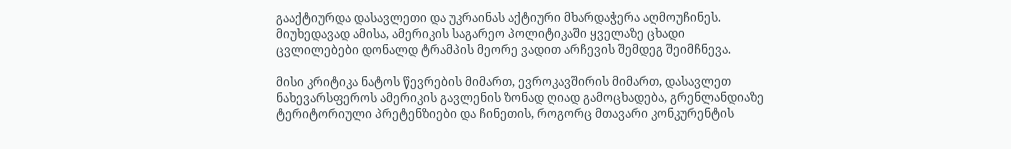გააქტიურდა დასავლეთი და უკრაინას აქტიური მხარდაჭერა აღმოუჩინეს. მიუხედავად ამისა, ამერიკის საგარეო პოლიტიკაში ყველაზე ცხადი ცვლილებები დონალდ ტრამპის მეორე ვადით არჩევის შემდეგ შეიმჩნევა.

მისი კრიტიკა ნატოს წევრების მიმართ, ევროკავშირის მიმართ, დასავლეთ ნახევარსფეროს ამერიკის გავლენის ზონად ღიად გამოცხადება, გრენლანდიაზე ტერიტორიული პრეტენზიები და ჩინეთის, როგორც მთავარი კონკურენტის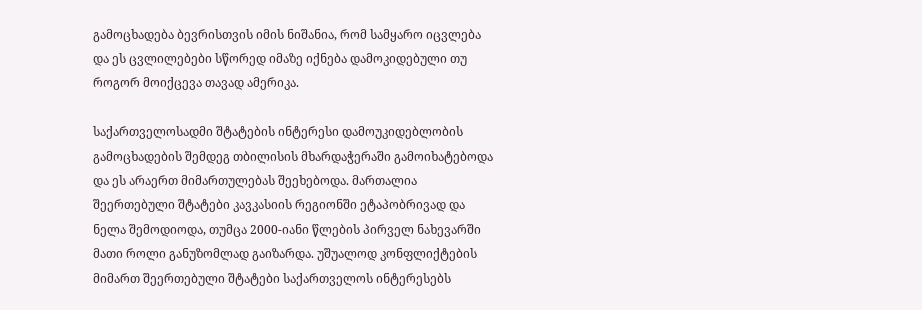გამოცხადება ბევრისთვის იმის ნიშანია, რომ სამყარო იცვლება და ეს ცვლილებები სწორედ იმაზე იქნება დამოკიდებული თუ როგორ მოიქცევა თავად ამერიკა.

საქართველოსადმი შტატების ინტერესი დამოუკიდებლობის გამოცხადების შემდეგ თბილისის მხარდაჭერაში გამოიხატებოდა და ეს არაერთ მიმართულებას შეეხებოდა. მართალია შეერთებული შტატები კავკასიის რეგიონში ეტაპობრივად და ნელა შემოდიოდა, თუმცა 2000-იანი წლების პირველ ნახევარში მათი როლი განუზომლად გაიზარდა. უშუალოდ კონფლიქტების მიმართ შეერთებული შტატები საქართველოს ინტერესებს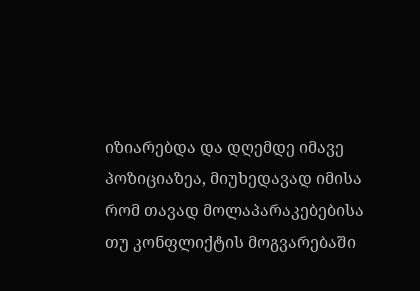იზიარებდა და დღემდე იმავე პოზიციაზეა, მიუხედავად იმისა რომ თავად მოლაპარაკებებისა თუ კონფლიქტის მოგვარებაში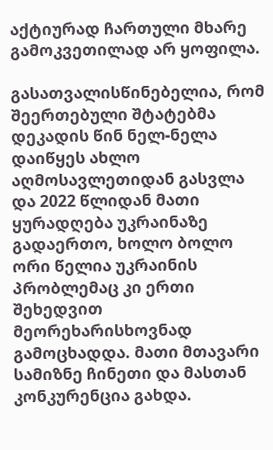აქტიურად ჩართული მხარე გამოკვეთილად არ ყოფილა.

გასათვალისწინებელია, რომ შეერთებული შტატებმა დეკადის წინ ნელ-ნელა დაიწყეს ახლო აღმოსავლეთიდან გასვლა და 2022 წლიდან მათი ყურადღება უკრაინაზე გადაერთო, ხოლო ბოლო ორი წელია უკრაინის პრობლემაც კი ერთი შეხედვით მეორეხარისხოვნად გამოცხადდა. მათი მთავარი სამიზნე ჩინეთი და მასთან კონკურენცია გახდა.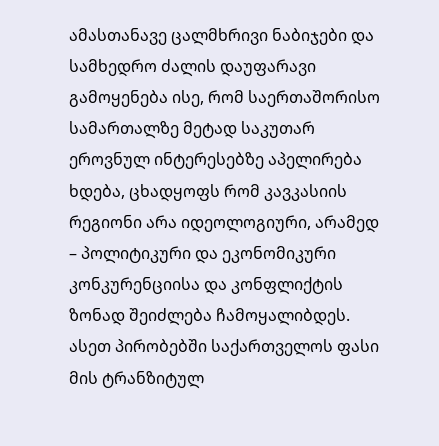ამასთანავე ცალმხრივი ნაბიჯები და სამხედრო ძალის დაუფარავი გამოყენება ისე, რომ საერთაშორისო სამართალზე მეტად საკუთარ ეროვნულ ინტერესებზე აპელირება ხდება, ცხადყოფს რომ კავკასიის რეგიონი არა იდეოლოგიური, არამედ – პოლიტიკური და ეკონომიკური კონკურენციისა და კონფლიქტის ზონად შეიძლება ჩამოყალიბდეს. ასეთ პირობებში საქართველოს ფასი მის ტრანზიტულ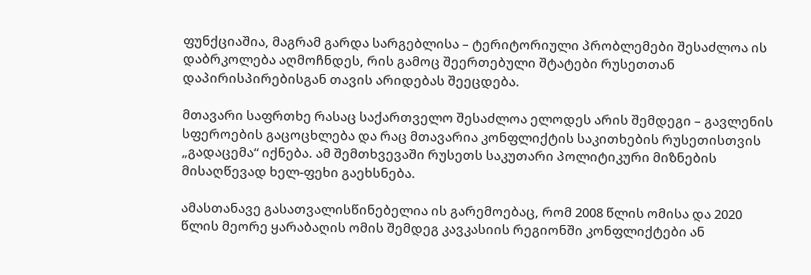ფუნქციაშია, მაგრამ გარდა სარგებლისა – ტერიტორიული პრობლემები შესაძლოა ის დაბრკოლება აღმოჩნდეს, რის გამოც შეერთებული შტატები რუსეთთან დაპირისპირებისგან თავის არიდებას შეეცდება.

მთავარი საფრთხე რასაც საქართველო შესაძლოა ელოდეს არის შემდეგი – გავლენის სფეროების გაცოცხლება და რაც მთავარია კონფლიქტის საკითხების რუსეთისთვის „გადაცემა“ იქნება. ამ შემთხვევაში რუსეთს საკუთარი პოლიტიკური მიზნების მისაღწევად ხელ-ფეხი გაეხსნება.

ამასთანავე გასათვალისწინებელია ის გარემოებაც, რომ 2008 წლის ომისა და 2020 წლის მეორე ყარაბაღის ომის შემდეგ კავკასიის რეგიონში კონფლიქტები ან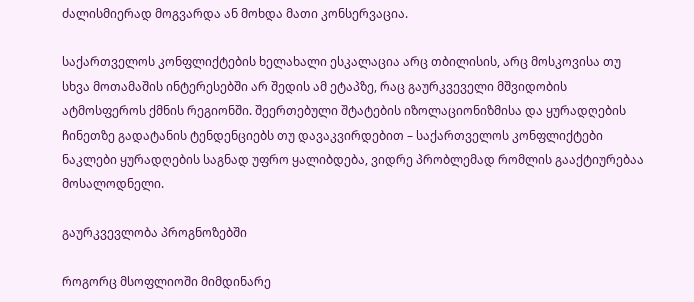ძალისმიერად მოგვარდა ან მოხდა მათი კონსერვაცია.

საქართველოს კონფლიქტების ხელახალი ესკალაცია არც თბილისის, არც მოსკოვისა თუ სხვა მოთამაშის ინტერესებში არ შედის ამ ეტაპზე, რაც გაურკვეველი მშვიდობის ატმოსფეროს ქმნის რეგიონში. შეერთებული შტატების იზოლაციონიზმისა და ყურადღების ჩინეთზე გადატანის ტენდენციებს თუ დავაკვირდებით – საქართველოს კონფლიქტები ნაკლები ყურადღების საგნად უფრო ყალიბდება, ვიდრე პრობლემად რომლის გააქტიურებაა მოსალოდნელი.

გაურკვევლობა პროგნოზებში

როგორც მსოფლიოში მიმდინარე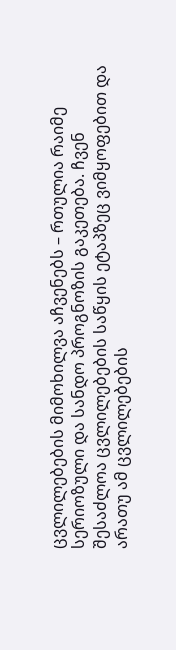ცვლილებების მიმოხილვა აჩვენებს – რთულია რაიმე სერიოზული და სანდო პროგნოზის გაკეთება. ჩვენ შესაძლოა ცვლილებების საწყის ეტაპზეც ვიმყოფებით და არათუ ამ ცვლილებების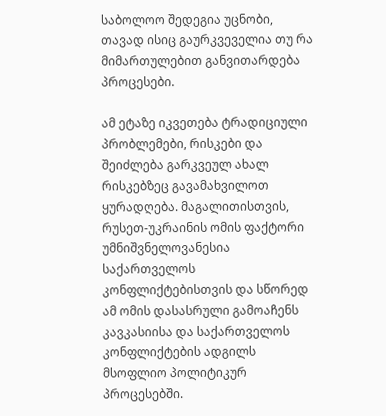საბოლოო შედეგია უცნობი, თავად ისიც გაურკვეველია თუ რა მიმართულებით განვითარდება პროცესები.

ამ ეტაზე იკვეთება ტრადიციული პრობლემები, რისკები და შეიძლება გარკვეულ ახალ რისკებზეც გავამახვილოთ ყურადღება. მაგალითისთვის, რუსეთ-უკრაინის ომის ფაქტორი უმნიშვნელოვანესია საქართველოს კონფლიქტებისთვის და სწორედ ამ ომის დასასრული გამოაჩენს კავკასიისა და საქართველოს კონფლიქტების ადგილს მსოფლიო პოლიტიკურ პროცესებში.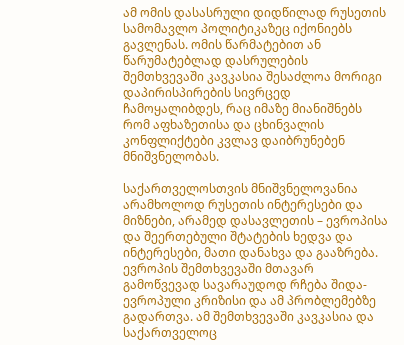ამ ომის დასასრული დიდწილად რუსეთის სამომავლო პოლიტიკაზეც იქონიებს გავლენას. ომის წარმატებით ან წარუმატებლად დასრულების შემთხვევაში კავკასია შესაძლოა მორიგი დაპირისპირების სივრცედ ჩამოყალიბდეს, რაც იმაზე მიანიშნებს რომ აფხაზეთისა და ცხინვალის კონფლიქტები კვლავ დაიბრუნებენ მნიშვნელობას.

საქართველოსთვის მნიშვნელოვანია არამხოლოდ რუსეთის ინტერესები და მიზნები, არამედ დასავლეთის – ევროპისა და შეერთებული შტატების ხედვა და ინტერესები, მათი დანახვა და გააზრება. ევროპის შემთხვევაში მთავარ გამოწვევად სავარაუდოდ რჩება შიდა-ევროპული კრიზისი და ამ პრობლემებზე გადართვა. ამ შემთხვევაში კავკასია და საქართველოც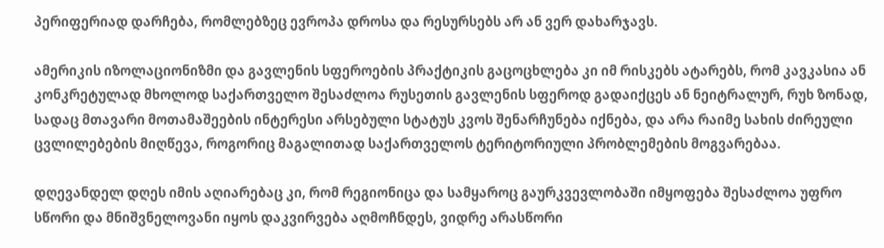პერიფერიად დარჩება, რომლებზეც ევროპა დროსა და რესურსებს არ ან ვერ დახარჯავს.

ამერიკის იზოლაციონიზმი და გავლენის სფეროების პრაქტიკის გაცოცხლება კი იმ რისკებს ატარებს, რომ კავკასია ან კონკრეტულად მხოლოდ საქართველო შესაძლოა რუსეთის გავლენის სფეროდ გადაიქცეს ან ნეიტრალურ, რუხ ზონად, სადაც მთავარი მოთამაშეების ინტერესი არსებული სტატუს კვოს შენარჩუნება იქნება, და არა რაიმე სახის ძირეული ცვლილებების მიღწევა, როგორიც მაგალითად საქართველოს ტერიტორიული პრობლემების მოგვარებაა.

დღევანდელ დღეს იმის აღიარებაც კი, რომ რეგიონიცა და სამყაროც გაურკვევლობაში იმყოფება შესაძლოა უფრო სწორი და მნიშვნელოვანი იყოს დაკვირვება აღმოჩნდეს, ვიდრე არასწორი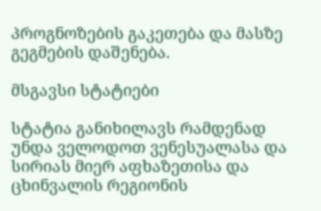პროგნოზების გაკეთება და მასზე გეგმების დაშენება.

მსგავსი სტატიები

სტატია განიხილავს რამდენად უნდა ველოდოთ ვენესუალასა და სირიას მიერ აფხაზეთისა და ცხინვალის რეგიონის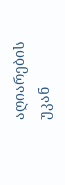აღიარების უკან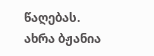წაღებას.
ახრა ბჟანია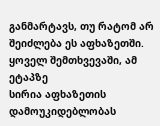განმარტავს, თუ რატომ არ შეიძლება ეს აფხაზეთში. ყოველ შემთხვევაში, ამ ეტაპზე
სირია აფხაზეთის დამოუკიდებლობას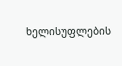ხელისუფლების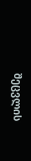შეცვლის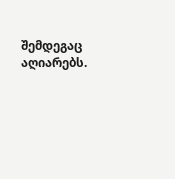შემდეგაც აღიარებს.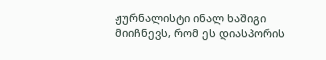ჟურნალისტი ინალ ხაშიგი მიიჩნევს, რომ ეს დიასპორის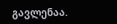გავლენაა.